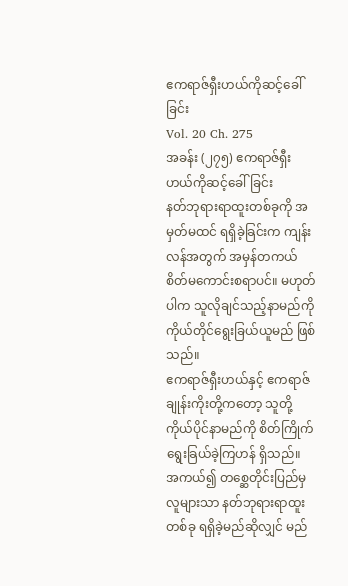ဧကရာဇ်ရှီးဟယ်ကိုဆင့်ခေါ်ခြင်း
Vol. 20 Ch. 275
အခန်း (၂၇၅) ဧကရာဇ်ရှီးဟယ်ကိုဆင့်ခေါ်ခြင်း
နတ်ဘုရားရာထူးတစ်ခုကို အမှတ်မထင် ရရှိခဲ့ခြင်းက ကျန်းလန်အတွက် အမှန်တကယ် စိတ်မကောင်းစရာပင်။ မဟုတ်ပါက သူလိုချင်သည့်နာမည်ကို ကိုယ်တိုင်ရွေးခြယ်ယူမည် ဖြစ်သည်။
ဧကရာဇ်ရှီးဟယ်နှင့် ဧကရာဇ်ချုန်းကိုးတို့ကတော့ သူတို့ကိုယ်ပိုင်နာမည်ကို စိတ်ကြိုက်ရွေးခြယ်ခဲ့ကြဟန် ရှိသည်။
အကယ်၍ တစ္ဆေတိုင်းပြည်မှ လူများသာ နတ်ဘုရားရာထူးတစ်ခု ရရှိခဲ့မည်ဆိုလျှင် မည်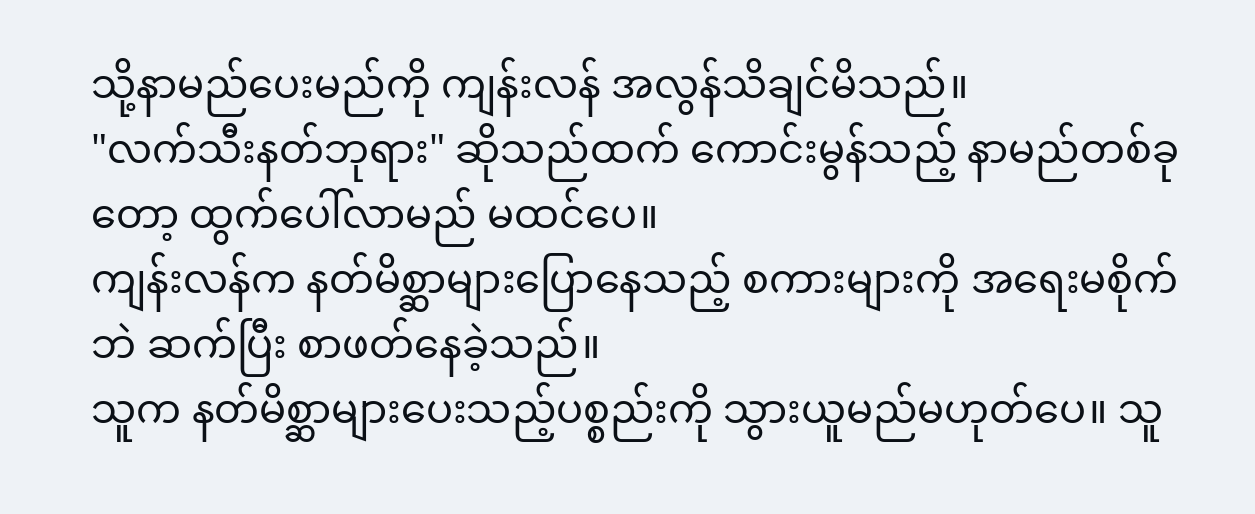သို့နာမည်ပေးမည်ကို ကျန်းလန် အလွန်သိချင်မိသည်။
"လက်သီးနတ်ဘုရား" ဆိုသည်ထက် ကောင်းမွန်သည့် နာမည်တစ်ခုတော့ ထွက်ပေါ်လာမည် မထင်ပေ။
ကျန်းလန်က နတ်မိစ္ဆာများပြောနေသည့် စကားများကို အရေးမစိုက်ဘဲ ဆက်ပြီး စာဖတ်နေခဲ့သည်။
သူက နတ်မိစ္ဆာများပေးသည့်ပစ္စည်းကို သွားယူမည်မဟုတ်ပေ။ သူ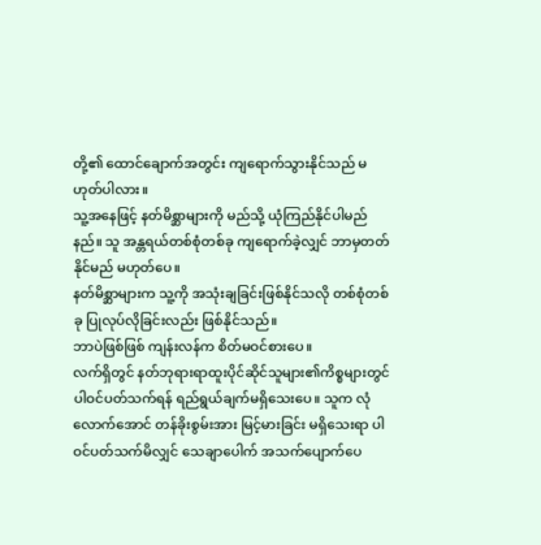တို့၏ ထောင်ချောက်အတွင်း ကျရောက်သွားနိုင်သည် မဟုတ်ပါလား။
သူ့အနေဖြင့် နတ်မိစ္ဆာများကို မည်သို့ ယုံကြည်နိုင်ပါမည်နည်။ သူ အန္တရယ်တစ်စုံတစ်ခု ကျရောက်ခဲ့လျှင် ဘာမှတတ်နိုင်မည် မဟုတ်ပေ။
နတ်မိစ္ဆာများက သူ့ကို အသုံးချခြင်းဖြစ်နိုင်သလို တစ်စုံတစ်ခု ပြုလုပ်လိုခြင်းလည်း ဖြစ်နိုင်သည်။
ဘာပဲဖြစ်ဖြစ် ကျန်းလန်က စိတ်မဝင်စားပေ။
လက်ရှိတွင် နတ်ဘုရားရာထူးပိုင်ဆိုင်သူများ၏ကိစ္စများတွင် ပါဝင်ပတ်သက်ရန် ရည်ရွယ်ချက်မရှိသေးပေ။ သူက လုံလောက်အောင် တန်ခိုးစွမ်းအား မြင့်မားခြင်း မရှိသေးရာ ပါဝင်ပတ်သက်မိလျှင် သေချာပေါက် အသက်ပျောက်ပေ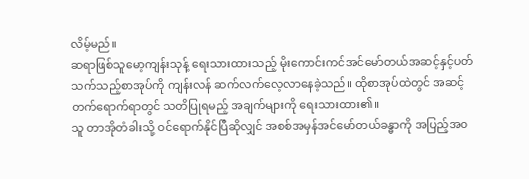လိမ့်မည်။
ဆရာဖြစ်သူမော့ကျန်းသုန့် ရေးသားထားသည့် မိုးကောင်းကင်အင်မော်တယ်အဆင့်နှင့်ပတ်သက်သည့်စာအုပ်ကို ကျန်းလန် ဆက်လက်လေ့လာနေခဲ့သည်။ ထိုစာအုပ်ထဲတွင် အဆင့်တက်ရောက်ရာတွင် သတိပြုရမည့် အချက်များကို ရေးသားထား၏။
သူ တာအိုတံခါးသို့ ဝင်ရောက်နိုင်ပြီဆိုလျှင် အစစ်အမှန်အင်မော်တယ်ခန္ဓာကို အပြည့်အ၀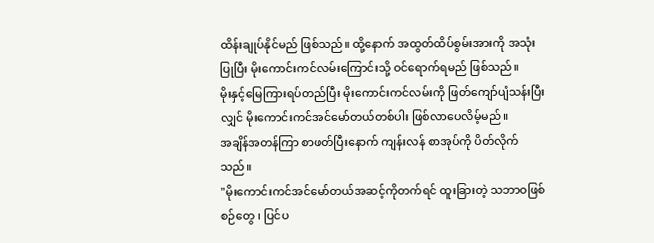ထိန်းချုပ်နိုင်မည် ဖြစ်သည်။ ထို့နောက် အထွတ်ထိပ်စွမ်းအားကို အသုံးပြုပြီး မိုးကောင်းကင်လမ်းကြောင်းသို့ ဝင်ရောက်ရမည် ဖြစ်သည်။
မိုးနှင့်မြေကြားရပ်တည်ပြီး မိုးကောင်းကင်လမ်းကို ဖြတ်ကျော်ပျံသန်းပြီးလျှင် မိုးကောင်းကင်အင်မော်တယ်တစ်ပါး ဖြစ်လာပေလိမ့်မည်။
အချိန်အတန်ကြာ စာဖတ်ပြီးနောက် ကျန်းလန် စာအုပ်ကို ပိတ်လိုက်သည်။
"မိုးကောင်းကင်အင်မော်တယ်အဆင့်ကိုတက်ရင် ထူးခြားတဲ့ သဘာဝဖြစ်စဉ်တွေ ၊ ပြင်ပ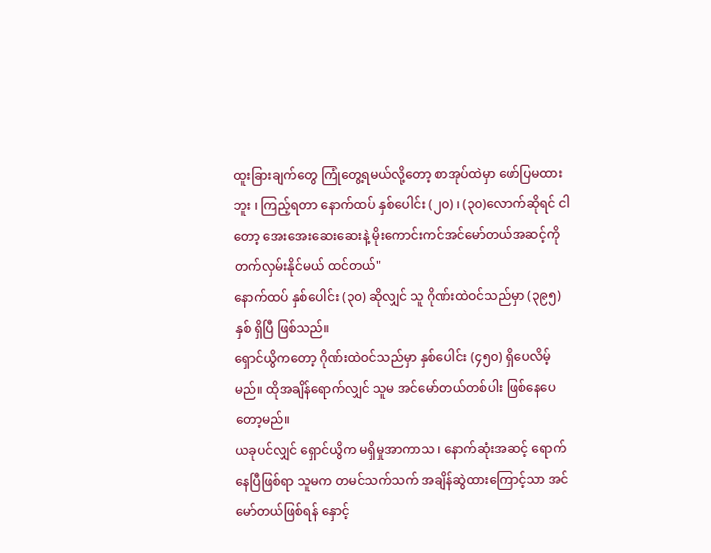ထူးခြားချက်တွေ ကြုံတွေ့ရမယ်လို့တော့ စာအုပ်ထဲမှာ ဖော်ပြမထားဘူး ၊ ကြည့်ရတာ နောက်ထပ် နှစ်ပေါင်း (၂၀) ၊ (၃၀)လောက်ဆိုရင် ငါတော့ အေးအေးဆေးဆေးနဲ့ မိုးကောင်းကင်အင်မော်တယ်အဆင့်ကို တက်လှမ်းနိုင်မယ် ထင်တယ်"
နောက်ထပ် နှစ်ပေါင်း (၃၀) ဆိုလျှင် သူ ဂိုဏ်းထဲဝင်သည်မှာ (၃၉၅) နှစ် ရှိပြီ ဖြစ်သည်။
ရှောင်ယွိကတော့ ဂိုဏ်းထဲဝင်သည်မှာ နှစ်ပေါင်း (၄၅၀) ရှိပေလိမ့်မည်။ ထိုအချိန်ရောက်လျှင် သူမ အင်မော်တယ်တစ်ပါး ဖြစ်နေပေတော့မည်။
ယခုပင်လျှင် ရှောင်ယွိက မရှိမှုအာကာသ ၊ နောက်ဆုံးအဆင့် ရောက်နေပြီဖြစ်ရာ သူမက တမင်သက်သက် အချိန်ဆွဲထားကြောင့်သာ အင်မော်တယ်ဖြစ်ရန် နှောင့်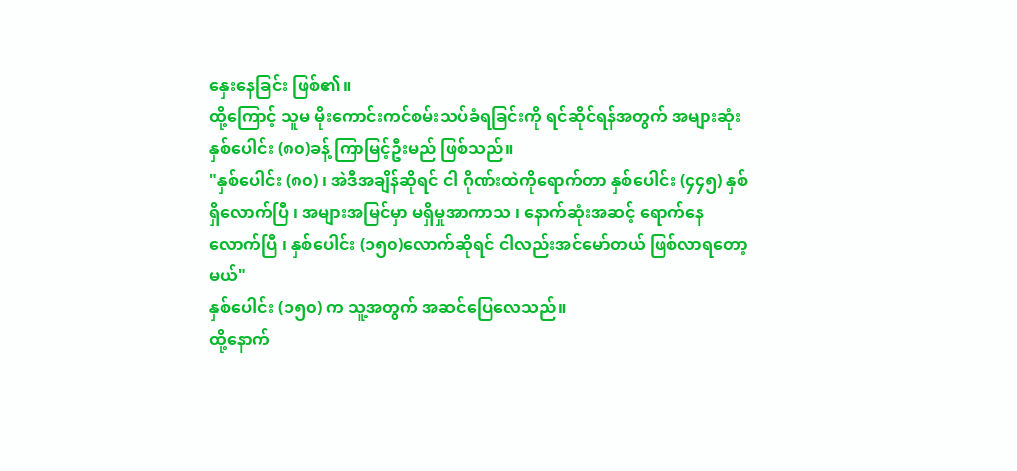နှေးနေခြင်း ဖြစ်၏။
ထို့ကြောင့် သူမ မိုးကောင်းကင်စမ်းသပ်ခံရခြင်းကို ရင်ဆိုင်ရန်အတွက် အများဆုံး နှစ်ပေါင်း (၈၀)ခန့် ကြာမြင့်ဦးမည် ဖြစ်သည်။
"နှစ်ပေါင်း (၈၀) ၊ အဲဒီအချိန်ဆိုရင် ငါ ဂိုဏ်းထဲကိုရောက်တာ နှစ်ပေါင်း (၄၄၅) နှစ်ရှိလောက်ပြီ ၊ အများအမြင်မှာ မရှိမှုအာကာသ ၊ နောက်ဆုံးအဆင့် ရောက်နေလောက်ပြီ ၊ နှစ်ပေါင်း (၁၅၀)လောက်ဆိုရင် ငါလည်းအင်မော်တယ် ဖြစ်လာရတော့မယ်"
နှစ်ပေါင်း (၁၅၀) က သူ့အတွက် အဆင်ပြေလေသည်။
ထို့နောက်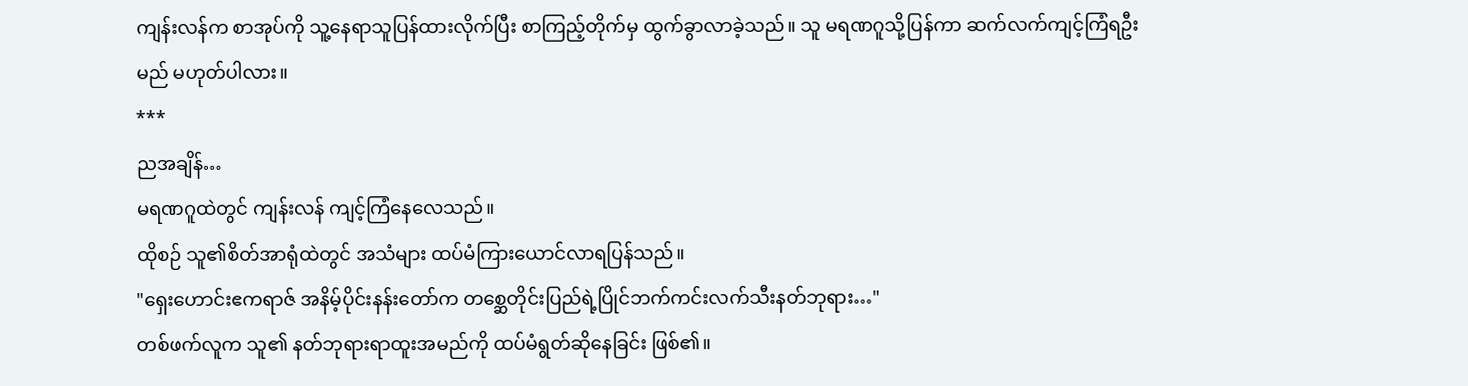ကျန်းလန်က စာအုပ်ကို သူ့နေရာသူပြန်ထားလိုက်ပြီး စာကြည့်တိုက်မှ ထွက်ခွာလာခဲ့သည်။ သူ မရဏဂူသို့ပြန်ကာ ဆက်လက်ကျင့်ကြံရဦးမည် မဟုတ်ပါလား။
***
ညအချိန်…
မရဏဂူထဲတွင် ကျန်းလန် ကျင့်ကြံနေလေသည်။
ထိုစဉ် သူ၏စိတ်အာရုံထဲတွင် အသံများ ထပ်မံကြားယောင်လာရပြန်သည်။
"ရှေးဟောင်းဧကရာဇ် အနိမ့်ပိုင်းနန်းတော်က တစ္ဆေတိုင်းပြည်ရဲ့ပြိုင်ဘက်ကင်းလက်သီးနတ်ဘုရား…"
တစ်ဖက်လူက သူ၏ နတ်ဘုရားရာထူးအမည်ကို ထပ်မံရွတ်ဆိုနေခြင်း ဖြစ်၏။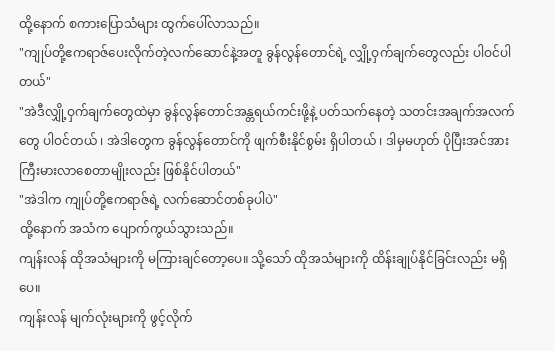ထို့နောက် စကားပြောသံများ ထွက်ပေါ်လာသည်။
"ကျုပ်တို့ဧကရာဇ်ပေးလိုက်တဲ့လက်ဆောင်နဲ့အတူ ခွန်လွန်တောင်ရဲ့ လျှို့ဝှက်ချက်တွေလည်း ပါဝင်ပါတယ်"
"အဲဒီလျှို့ဝှက်ချက်တွေထဲမှာ ခွန်လွန်တောင်အန္တရယ်ကင်းဖို့နဲ့ ပတ်သက်နေတဲ့ သတင်းအချက်အလက်တွေ ပါဝင်တယ် ၊ အဲဒါတွေက ခွန်လွန်တောင်ကို ဖျက်စီးနိုင်စွမ်း ရှိပါတယ် ၊ ဒါမှမဟုတ် ပိုပြီးအင်အားကြီးမားလာစေတာမျိုးလည်း ဖြစ်နိုင်ပါတယ်"
"အဲဒါက ကျုပ်တို့ဧကရာဇ်ရဲ့ လက်ဆောင်တစ်ခုပါပဲ"
ထို့နောက် အသံက ပျောက်ကွယ်သွားသည်။
ကျန်းလန် ထိုအသံများကို မကြားချင်တော့ပေ။ သို့သော် ထိုအသံများကို ထိန်းချုပ်နိုင်ခြင်းလည်း မရှိပေ။
ကျန်းလန် မျက်လုံးများကို ဖွင့်လိုက်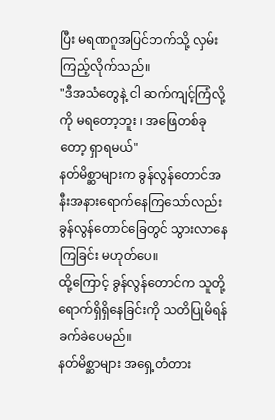ပြီး မရဏဂူအပြင်ဘက်သို့ လှမ်းကြည့်လိုက်သည်။
"ဒီအသံတွေနဲ့ ငါ ဆက်ကျင့်ကြံလို့ကို မရတော့ဘူး ၊ အဖြေတစ်ခုတော့ ရှာရမယ်"
နတ်မိစ္ဆာများက ခွန်လွန်တောင်အနီးအနားရောက်နေကြသော်လည်း ခွန်လွန်တောင်ခြေတွင် သွားလာနေကြခြင်း မဟုတ်ပေ။
ထို့ကြောင့် ခွန်လွန်တောင်က သူတို့ရောက်ရှိရှိနေခြင်းကို သတိပြုမိရန် ခက်ခဲပေမည်။
နတ်မိစ္ဆာများ အရှေ့တံတား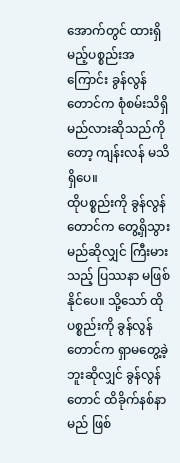အောက်တွင် ထားရှိမည့်ပစ္စည်းအကြောင်း ခွန်လွန်တောင်က စုံစမ်းသိရှိမည်လားဆိုသည်ကိုတော့ ကျန်းလန် မသိရှိပေ။
ထိုပစ္စည်းကို ခွန်လွန်တောင်က တွေ့ရှိသွားမည်ဆိုလျှင် ကြီးမားသည့် ပြဿနာ မဖြစ်နိုင်ပေ။ သို့သော် ထိုပစ္စည်းကို ခွန်လွန်တောင်က ရှာမတွေ့ခဲ့ဘူးဆိုလျှင် ခွန်လွန်တောင် ထိခိုက်နစ်နာမည် ဖြစ်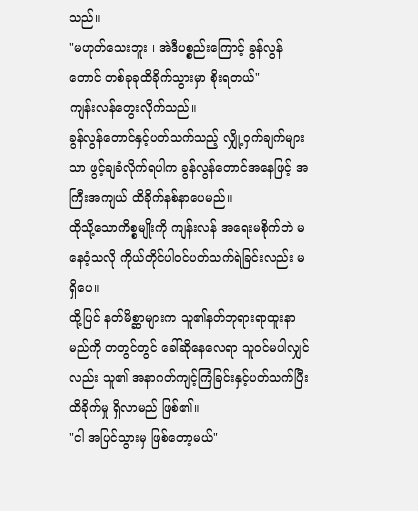သည်။
"မဟုတ်သေးဘူး ၊ အဲဒီပစ္စည်းကြောင့် ခွန်လွန်တောင် တစ်ခုခုထိခိုက်သွားမှာ စိုးရတယ်"
ကျန်းလန်တွေးလိုက်သည်။
ခွန်လွန်တောင်နှင့်ပတ်သက်သည့် လျှို့ဝှက်ချက်များသာ ဖွင့်ချခံလိုက်ရပါက ခွန်လွန်တောင်အနေဖြင့် အကြီးအကျယ် ထိခိုက်နစ်နာပေမည်။
ထိုသို့သောကိစ္စမျိုးကို ကျန်းလန် အရေးမစိုက်ဘဲ မနေဝံ့သလို ကိုယ်တိုင်ပါဝင်ပတ်သက်ရဲခြင်းလည်း မရှိပေ။
ထို့ပြင် နတ်မိစ္ဆာများက သူ၏နတ်ဘုရားရာထူးနာမည်ကို တတွင်တွင် ခေါ်ဆိုနေလေရာ သူဝင်မပါလျှင်လည်း သူ၏ အနာဂတ်ကျင့်ကြံခြင်းနှင့်ပတ်သက်ပြီး ထိခိုက်မှု ရှိလာမည် ဖြစ်၏။
"ငါ အပြင်သွားမှ ဖြစ်တော့မယ်"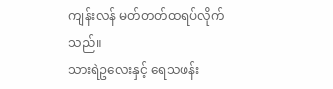ကျန်းလန် မတ်တတ်ထရပ်လိုက်သည်။
သားရဲဥလေးနှင့် ရေသဖန်း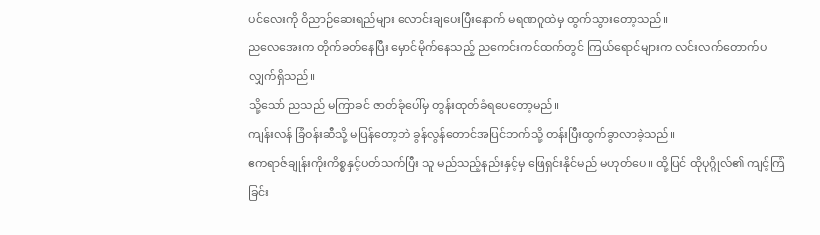ပင်လေးကို ဝိညာဉ်ဆေးရည်များ လောင်းချပေးပြီးနောက် မရဏဂူထဲမှ ထွက်သွားတော့သည်။
ညလေအေးက တိုက်ခတ်နေပြီး မှောင်မိုက်နေသည့် ညကေင်းကင်ထက်တွင် ကြယ်ရောင်များက လင်းလက်တောက်ပလျှက်ရှိသည်။
သို့သော် ညသည် မကြာခင် ဇာတ်ခုံပေါ်မှ တွန်းထုတ်ခံရပေတော့မည်။
ကျန်းလန် ခြံဝန်းဆီသို့ မပြန်တော့ဘဲ ခွန်လွန်တောင်အပြင်ဘက်သို့ တန်းပြီးထွက်ခွာလာခဲ့သည်။
ဧကရာဇ်ချုန်းကိုးကိစ္စနှင့်ပတ်သက်ပြီး သူ မည်သည့်နည်းနှင့်မှ ဖြေရှင်းနိုင်မည် မဟုတ်ပေ။ ထို့ပြင် ထိုပုဂ္ဂိုလ်၏ ကျင့်ကြံခြင်း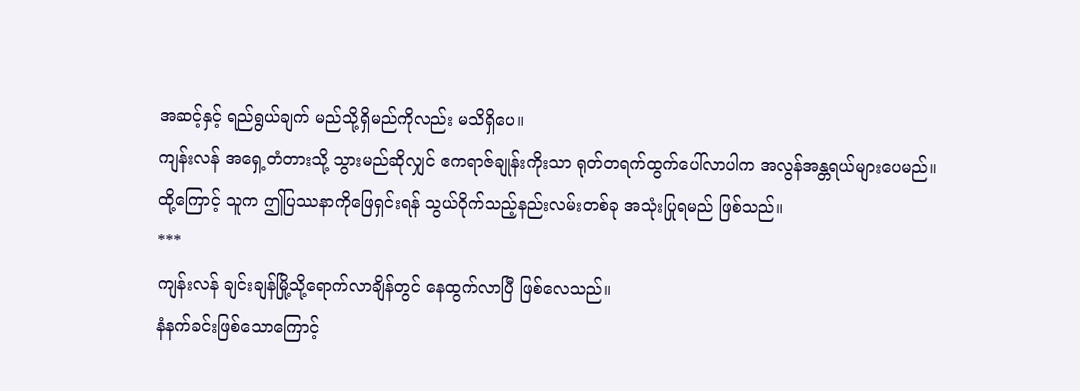အဆင့်နှင့် ရည်ရွယ်ချက် မည်သို့ရှိမည်ကိုလည်း မသိရှိပေ။
ကျန်းလန် အရှေ့တံတားသို့ သွားမည်ဆိုလျှင် ဧကရာဇ်ချုန်းကိုးသာ ရုတ်တရက်ထွက်ပေါ်လာပါက အလွန်အန္တရယ်များပေမည်။
ထို့ကြောင့် သူက ဤပြဿနာကိုဖြေရှင်းရန် သွယ်ဝိုက်သည့်နည်းလမ်းတစ်ခု အသုံးပြုရမည် ဖြစ်သည်။
***
ကျန်းလန် ချင်းချန်မြို့သို့ရောက်လာချိန်တွင် နေထွက်လာပြီ ဖြစ်လေသည်။
နံနက်ခင်းဖြစ်သောကြောင့်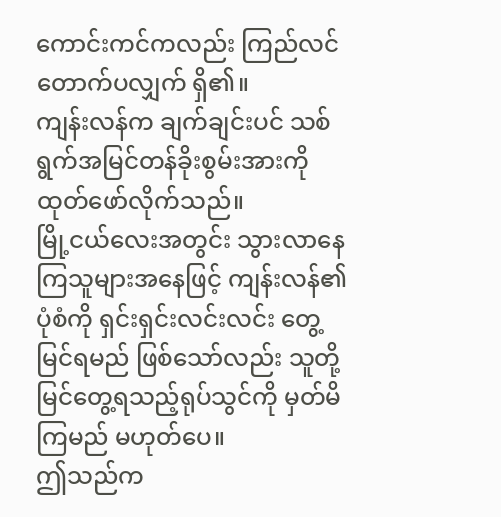ကောင်းကင်ကလည်း ကြည်လင်တောက်ပလျှက် ရှိ၏။
ကျန်းလန်က ချက်ချင်းပင် သစ်ရွက်အမြင်တန်ခိုးစွမ်းအားကို ထုတ်ဖော်လိုက်သည်။
မြို့ငယ်လေးအတွင်း သွားလာနေကြသူများအနေဖြင့် ကျန်းလန်၏ ပုံစံကို ရှင်းရှင်းလင်းလင်း တွေ့မြင်ရမည် ဖြစ်သော်လည်း သူတို့မြင်တွေ့ရသည့်ရုပ်သွင်ကို မှတ်မိကြမည် မဟုတ်ပေ။
ဤသည်က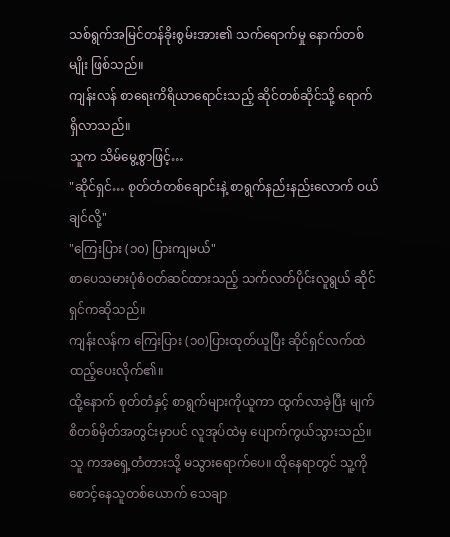သစ်ရွက်အမြင်တန်ခိုးစွမ်းအား၏ သက်ရောက်မှု နောက်တစ်မျိုး ဖြစ်သည်။
ကျန်းလန် စာရေးကိရိယာရောင်းသည့် ဆိုင်တစ်ဆိုင်သို့ ရောက်ရှိလာသည်။
သူက သိမ်မွေ့စွာဖြင့်…
"ဆိုင်ရှင်… စုတ်တံတစ်ချောင်းနဲ့ စာရွက်နည်းနည်းလောက် ဝယ်ချင်လို့"
"ကြေးပြား (၁၀) ပြားကျမယ်"
စာပေသမားပုံစံဝတ်ဆင်ထားသည့် သက်လတ်ပိုင်းလူရွယ် ဆိုင်ရှင်ကဆိုသည်။
ကျန်းလန်က ကြေးပြား (၁၀)ပြားထုတ်ယူပြီး ဆိုင်ရှင်လက်ထဲထည့်ပေးလိုက်၏။
ထို့နောက် စုတ်တံနှင့် စာရွက်များကိုယူကာ ထွက်လာခဲ့ပြီး မျက်စိတစ်မှိတ်အတွင်းမှာပင် လူအုပ်ထဲမှ ပျောက်ကွယ်သွားသည်။
သူ ကအရှေ့တံတားသို့ မသွားရောက်ပေ။ ထိုနေရာတွင် သူ့ကိုစောင့်နေသူတစ်ယောက် သေချာ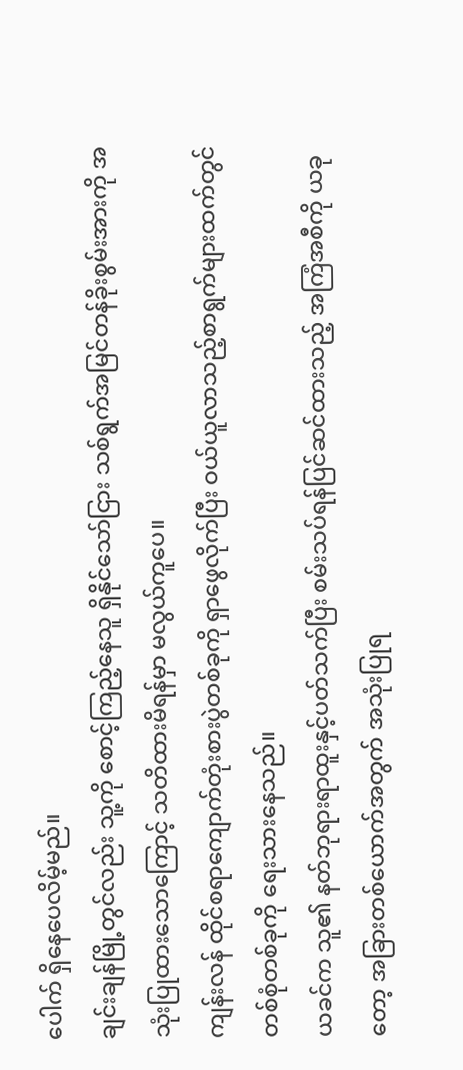ပေါက် ရှိနေပေလိမ့်မည်။
ချင်းချန်မြို့တွင်လည်း သူ့ကို စောင့်ကြည့်နေသူ ရှိနိုင်သော်ငြား သစ်ရွက်အမြင်တန်ခိုးစွမ်းအားကို အသုံးပြုထားသောကြောင့် သတိထားမိရန်မှာ မလွယ်ကူပေ။
ကျန်းလန် ထိုင်စရာကျောက်တုံးစားပွဲတစ်ခုကို ရှာဖွေလိုက်ပြီး ဝယ်ယူလာသည့်စာရွက်များထက်တွင် တစ်စုံတစ်ခုကို ရေးသားနေသည်။
ယခင်က သူ၏ နတ်ဘုရားရာထူးနှင့်ပတ်သက်ပြီး စမ်းသပ်ရန်ပြင်ဆင်ထားသည့် အကြံအစီကို ယခုတော့ အခြားတစ်ယောက်အတွက် အသုံးပြုရ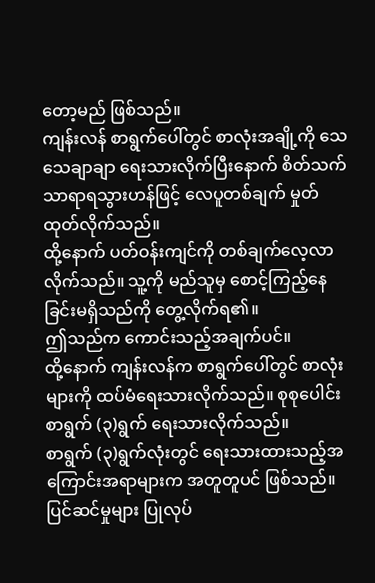တော့မည် ဖြစ်သည်။
ကျန်းလန် စာရွက်ပေါ်တွင် စာလုံးအချို့ကို သေသေချာချာ ရေးသားလိုက်ပြီးနောက် စိတ်သက်သာရာရသွားဟန်ဖြင့် လေပူတစ်ချက် မှုတ်ထုတ်လိုက်သည်။
ထို့နောက် ပတ်ဝန်းကျင်ကို တစ်ချက်လေ့လာလိုက်သည်။ သူ့ကို မည်သူမှ စောင့်ကြည့်နေခြင်းမရှိသည်ကို တွေ့လိုက်ရ၏။
ဤသည်က ကောင်းသည့်အချက်ပင်။
ထို့နောက် ကျန်းလန်က စာရွက်ပေါ်တွင် စာလုံးများကို ထပ်မံရေးသားလိုက်သည်။ စုစုပေါင်း စာရွက် (၃)ရွက် ရေးသားလိုက်သည်။
စာရွက် (၃)ရွက်လုံးတွင် ရေးသားထားသည့်အကြောင်းအရာများက အတူတူပင် ဖြစ်သည်။
ပြင်ဆင်မှုများ ပြုလုပ်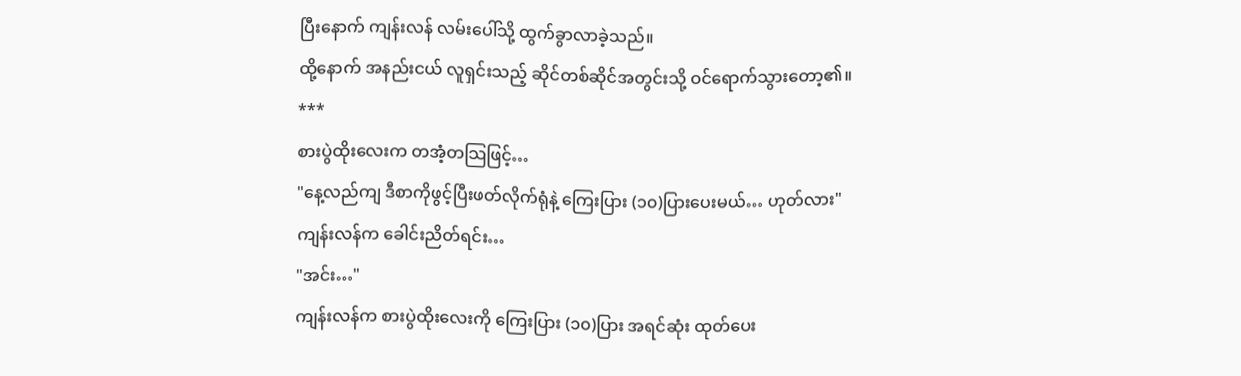ပြီးနောက် ကျန်းလန် လမ်းပေါ်သို့ ထွက်ခွာလာခဲ့သည်။
ထို့နောက် အနည်းငယ် လူရှင်းသည့် ဆိုင်တစ်ဆိုင်အတွင်းသို့ ဝင်ရောက်သွားတော့၏။
***
စားပွဲထိုးလေးက တအံ့တသြဖြင့်…
"နေ့လည်ကျ ဒီစာကိုဖွင့်ပြီးဖတ်လိုက်ရုံနဲ့ ကြေးပြား (၁၀)ပြားပေးမယ်… ဟုတ်လား"
ကျန်းလန်က ခေါင်းညိတ်ရင်း…
"အင်း…"
ကျန်းလန်က စားပွဲထိုးလေးကို ကြေးပြား (၁၀)ပြား အရင်ဆုံး ထုတ်ပေး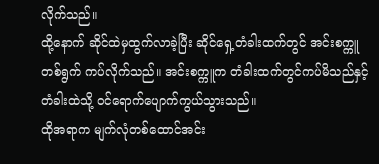လိုက်သည်။
ထို့နောက် ဆိုင်ထဲမှထွက်လာခဲ့ပြီး ဆိုင်ရှေ့တံခါးထက်တွင် အင်းစက္ကူတစ်ရွက် ကပ်လိုက်သည်။ အင်းစက္ကူက တံခါးထက်တွင်ကပ်မိသည်နှင့် တံခါးထဲသို့ ဝင်ရောက်ပျောက်ကွယ်သွားသည်။
ထိုအရာက မျက်လုံတစ်ထောင်အင်း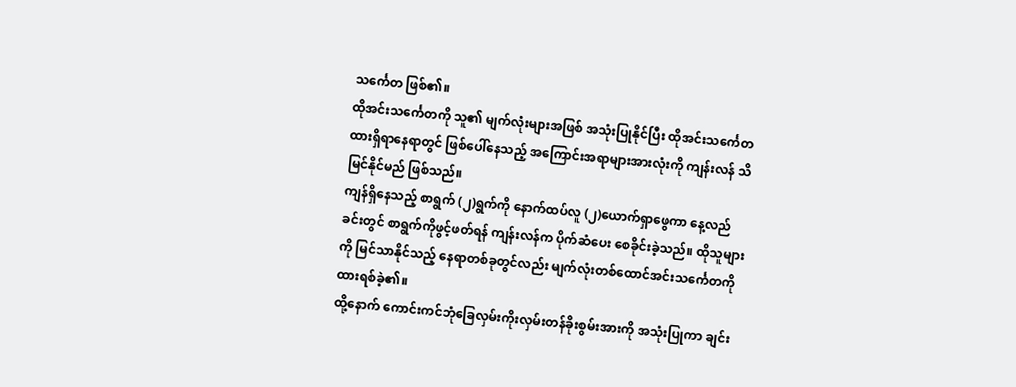သင်္ကေတ ဖြစ်၏။
ထိုအင်းသင်္ကေတကို သူ၏ မျက်လုံးများအဖြစ် အသုံးပြုနိုင်ပြီး ထိုအင်းသင်္ကေတ ထားရှိရာနေရာတွင် ဖြစ်ပေါ်နေသည့် အကြောင်းအရာများအားလုံးကို ကျန်းလန် သိမြင်နိုင်မည် ဖြစ်သည်။
ကျန်ရှိနေသည့် စာရွက် (၂)ရွက်ကို နောက်ထပ်လူ (၂)ယောက်ရှာဖွေကာ နေ့လည်ခင်းတွင် စာရွက်ကိုဖွင့်ဖတ်ရန် ကျန်းလန်က ပိုက်ဆံပေး စေခိုင်းခဲ့သည်။ ထိုသူများကို မြင်သာနိုင်သည့် နေရာတစ်ခုတွင်လည်း မျက်လုံးတစ်ထောင်အင်းသင်္ကေတကို ထားရစ်ခဲ့၏။
ထို့နောက် ကောင်းကင်ဘုံခြေလှမ်းကိုးလှမ်းတန်ခိုးစွမ်းအားကို အသုံးပြုကာ ချင်း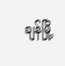ချန်မြို့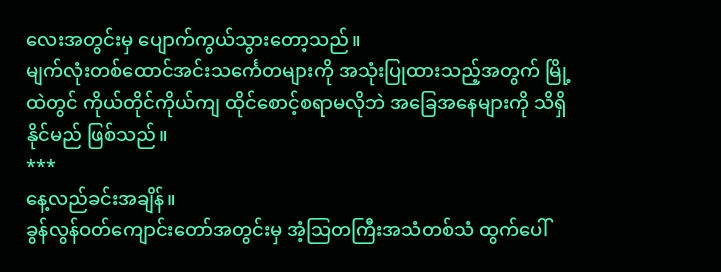လေးအတွင်းမှ ပျောက်ကွယ်သွားတော့သည်။
မျက်လုံးတစ်ထောင်အင်းသင်္ကေတများကို အသုံးပြုထားသည့်အတွက် မြို့ထဲတွင် ကိုယ်တိုင်ကိုယ်ကျ ထိုင်စောင့်စရာမလိုဘဲ အခြေအနေများကို သိရှိနိုင်မည် ဖြစ်သည်။
***
နေ့လည်ခင်းအချိန်။
ခွန်လွန်ဝတ်ကျောင်းတော်အတွင်းမှ အံ့သြတကြီးအသံတစ်သံ ထွက်ပေါ်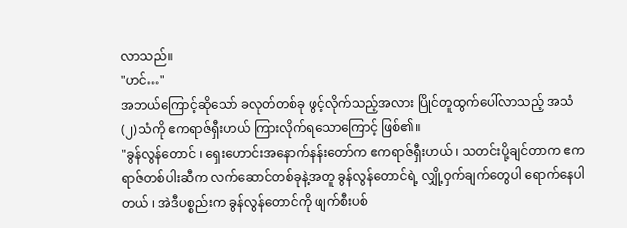လာသည်။
"ဟင်…"
အဘယ်ကြောင့်ဆိုသော် ခလုတ်တစ်ခု ဖွင့်လိုက်သည့်အလား ပြိုင်တူထွက်ပေါ်လာသည့် အသံ (၂)သံကို ဧကရာဇ်ရှီးဟယ် ကြားလိုက်ရသောကြောင့် ဖြစ်၏။
"ခွန်လွန်တောင် ၊ ရှေးဟောင်းအနောက်နန်းတော်က ဧကရာဇ်ရှီးဟယ် ၊ သတင်းပို့ချင်တာက ဧကရာဇ်တစ်ပါးဆီက လက်ဆောင်တစ်ခုနဲ့အတူ ခွန်လွန်တောင်ရဲ့ လျှို့ဝှက်ချက်တွေပါ ရောက်နေပါတယ် ၊ အဲဒီပစ္စည်းက ခွန်လွန်တောင်ကို ဖျက်စီးပစ်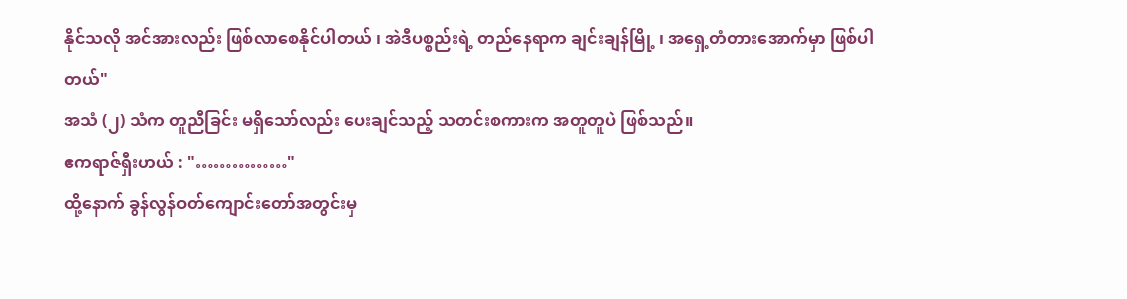နိုင်သလို အင်အားလည်း ဖြစ်လာစေနိုင်ပါတယ် ၊ အဲဒီပစ္စည်းရဲ့ တည်နေရာက ချင်းချန်မြို့ ၊ အရှေ့တံတားအောက်မှာ ဖြစ်ပါတယ်"
အသံ (၂) သံက တူညီခြင်း မရှိသော်လည်း ပေးချင်သည့် သတင်းစကားက အတူတူပဲ ဖြစ်သည်။
ဧကရာဇ်ရှီးဟယ် : "……………"
ထို့နောက် ခွန်လွန်ဝတ်ကျောင်းတော်အတွင်းမှ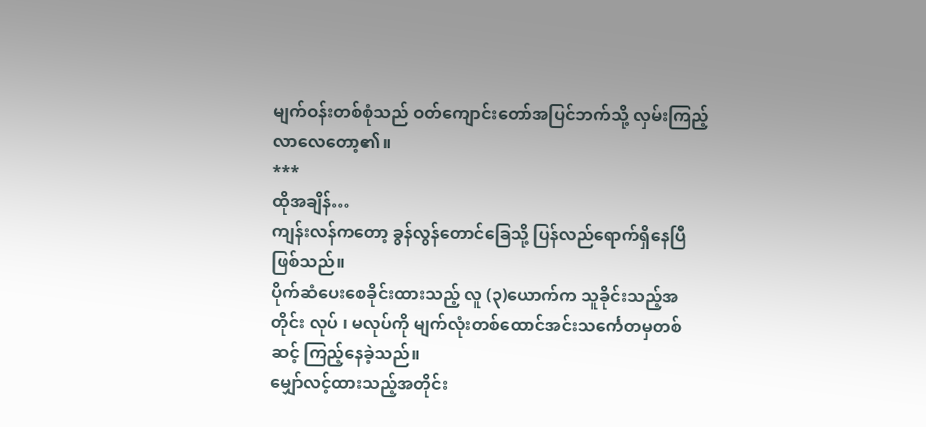မျက်ဝန်းတစ်စုံသည် ဝတ်ကျောင်းတော်အပြင်ဘက်သို့ လှမ်းကြည့်လာလေတော့၏။
***
ထိုအချိန်…
ကျန်းလန်ကတော့ ခွန်လွန်တောင်ခြေသို့ ပြန်လည်ရောက်ရှိနေပြီ ဖြစ်သည်။
ပိုက်ဆံပေးစေခိုင်းထားသည့် လူ (၃)ယောက်က သူခိုင်းသည့်အတိုင်း လုပ် ၊ မလုပ်ကို မျက်လုံးတစ်ထောင်အင်းသင်္ကေတမှတစ်ဆင့် ကြည့်နေခဲ့သည်။
မျှော်လင့်ထားသည့်အတိုင်း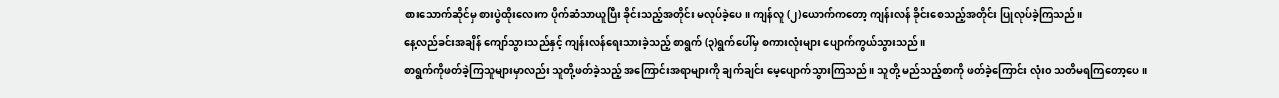စားသောက်ဆိုင်မှ စားပွဲထိုးလေးက ပိုက်ဆံသာယူပြီး ခိုင်းသည့်အတိုင်း မလုပ်ခဲ့ပေ။ ကျန်လူ (၂)ယောက်ကတော့ ကျန်းလန် ခိုင်းစေသည့်အတိုင်း ပြုလုပ်ခဲ့ကြသည်။
နေ့လည်ခင်းအချိန် ကျော်သွားသည်နှင့် ကျန်းလန်ရေးသားခဲ့သည့် စာရွက် (၃)ရွက်ပေါ်မှ စကားလုံးများ ပျောက်ကွယ်သွားသည်။
စာရွက်ကိုဖတ်ခဲ့ကြသူများမှာလည်း သူတို့ဖတ်ခဲ့သည့် အကြောင်းအရာများကို ချက်ချင်း မေ့ပျောက်သွားကြသည်။ သူတို့ မည်သည့်စာကို ဖတ်ခဲ့ကြောင်း လုံး၀ သတိမရကြတော့ပေ။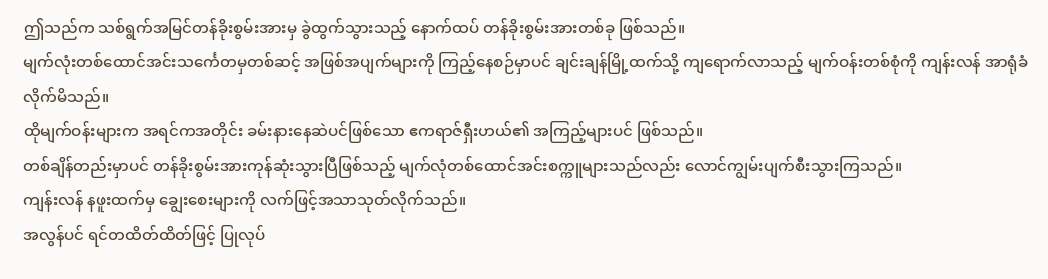ဤသည်က သစ်ရွက်အမြင်တန်ခိုးစွမ်းအားမှ ခွဲထွက်သွားသည့် နောက်ထပ် တန်ခိုးစွမ်းအားတစ်ခု ဖြစ်သည်။
မျက်လုံးတစ်ထောင်အင်းသင်္ကေတမှတစ်ဆင့် အဖြစ်အပျက်များကို ကြည့်နေစဉ်မှာပင် ချင်းချန်မြို့ထက်သို့ ကျရောက်လာသည့် မျက်ဝန်းတစ်စုံကို ကျန်းလန် အာရုံခံလိုက်မိသည်။
ထိုမျက်ဝန်းများက အရင်ကအတိုင်း ခမ်းနားနေဆဲပင်ဖြစ်သော ဧကရာဇ်ရှီးဟယ်၏ အကြည့်များပင် ဖြစ်သည်။
တစ်ချိန်တည်းမှာပင် တန်ခိုးစွမ်းအားကုန်ဆုံးသွားပြီဖြစ်သည့် မျက်လုံတစ်ထောင်အင်းစက္ကူများသည်လည်း လောင်ကျွမ်းပျက်စီးသွားကြသည်။
ကျန်းလန် နဖူးထက်မှ ချွေးစေးများကို လက်ဖြင့်အသာသုတ်လိုက်သည်။
အလွန်ပင် ရင်တထိတ်ထိတ်ဖြင့် ပြုလုပ်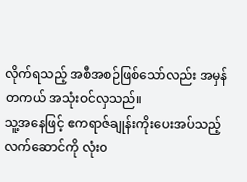လိုက်ရသည့် အစီအစဉ်ဖြစ်သော်လည်း အမှန်တကယ် အသုံးဝင်လှသည်။
သူ့အနေဖြင့် ဧကရာဇ်ချုန်းကိုးပေးအပ်သည့်လက်ဆောင်ကို လုံး၀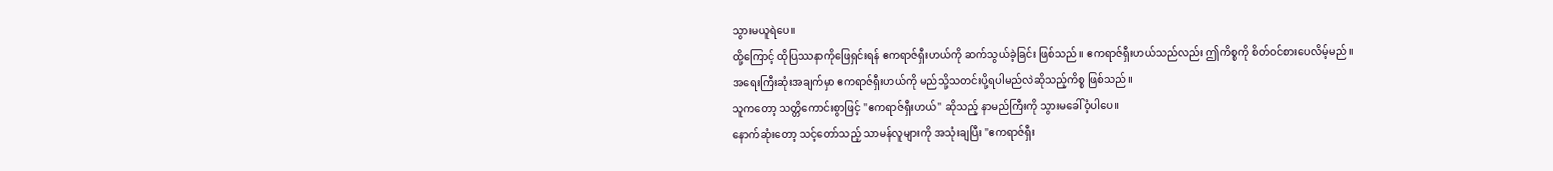သွားမယူရဲပေ။
ထို့ကြောင့် ထိုပြဿနာကိုဖြေရှင်းရန် ဧကရာဇ်ရှီးဟယ်ကို ဆက်သွယ်ခဲ့ခြင်း ဖြစ်သည်။ ဧကရာဇ်ရှီးဟယ်သည်လည်း ဤကိစ္စကို စိတ်ဝင်စားပေလိမ့်မည်။
အရေးကြီးဆုံးအချက်မှာ ဧကရာဇ်ရှီးဟယ်ကို မည်သို့သတင်းပို့ရပါမည်လဲဆိုသည့်ကိစ္စ ဖြစ်သည်။
သူကတော့ သတ္တိကောင်းစွာဖြင့် "ဧကရာဇ်ရှီးဟယ်" ဆိုသည့် နာမည်ကြီးကို သွားမခေါ်ဝံ့ပါပေ။
နောက်ဆုံးတော့ သင့်တော်သည့် သာမန်လူများကို အသုံးချပြီး "ဧကရာဇ်ရှီး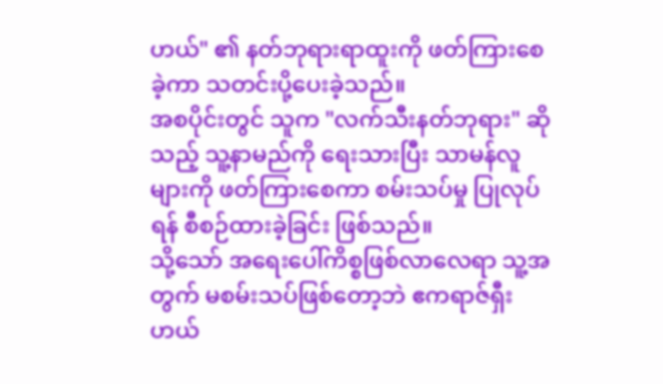ဟယ်" ၏ နတ်ဘုရားရာထူးကို ဖတ်ကြားစေခဲ့ကာ သတင်းပို့ပေးခဲ့သည်။
အစပိုင်းတွင် သူက "လက်သီးနတ်ဘုရား" ဆိုသည့် သူ့နာမည်ကို ရေးသားပြီး သာမန်လူများကို ဖတ်ကြားစေကာ စမ်းသပ်မှု ပြုလုပ်ရန် စီစဉ်ထားခဲ့ခြင်း ဖြစ်သည်။
သို့သော် အရေးပေါ်ကိစ္စဖြစ်လာလေရာ သူ့အတွက် မစမ်းသပ်ဖြစ်တော့ဘဲ ဧကရာဇ်ရှီးဟယ်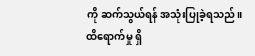ကို ဆက်သွယ်ရန် အသုံးပြုခဲ့ရသည်။
ထိရောက်မှု ရှိ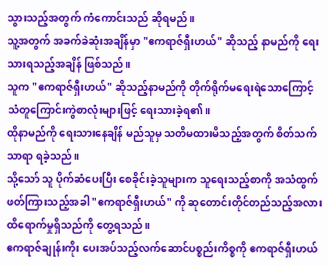သွားသည့်အတွက် ကံကောင်းသည် ဆိုရမည်။
သူ့အတွက် အခက်ခဲဆုံးအချိန်မှာ "ဧကရာဇ်ရှီးဟယ်" ဆိုသည့် နာမည်ကို ရေးသားရသည့်အချိန် ဖြစ်သည်။
သူက "ဧကရာဇ်ရှီးဟယ်" ဆိုသည့်နာမည်ကို တိုက်ရိုက်မရေးရဲသောကြောင့် သံတူကြောင်းကွဲစာလုံးများဖြင့် ရေးသားခဲ့ရ၏။
ထိုနာမည်ကို ရေးသားနေချိန် မည်သူမှ သတိမထားမိသည့်အတွက် စိတ်သက်သာရာ ရခဲ့သည်။
သို့သော် သူ ပိုက်ဆံပေးပြီး စေခိုင်းခဲ့သူများက သူရေးသည့်စာကို အသံထွက်ဖတ်ကြားသည့်အခါ "ဧကရာဇ်ရှီးဟယ်" ကို ဆုတောင်းတိုင်တည်သည့်အလား ထိရောက်မှုရှိသည်ကို တွေ့ရသည်။
ဧကရာဇ်ချုန်းကိုး ပေးအပ်သည့်လက်ဆောင်ပစ္စည်းကိစ္စကို ဧကရာဇ်ရှီးဟယ်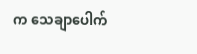က သေချာပေါက်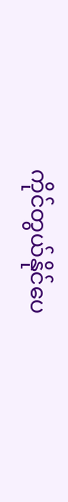ကိုင်တွယ်နိုင်ပေ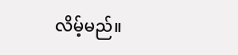လိမ့်မည်။